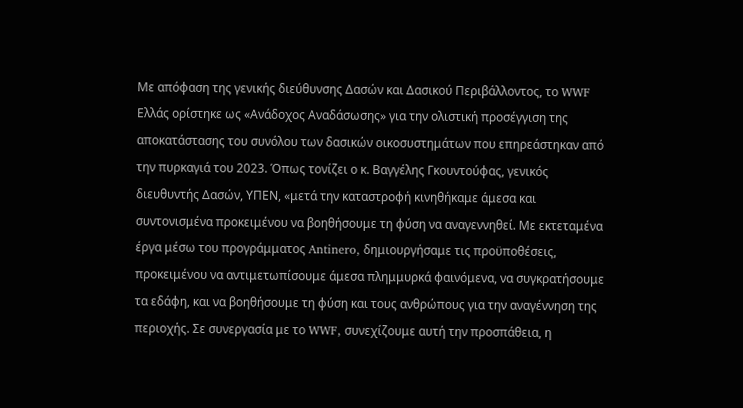Με απόφαση της γενικής διεύθυνσης Δασών και Δασικού Περιβάλλοντος, το WWF Ελλάς ορίστηκε ως «Ανάδοχος Αναδάσωσης» για την ολιστική προσέγγιση της αποκατάστασης του συνόλου των δασικών οικοσυστημάτων που επηρεάστηκαν από την πυρκαγιά του 2023. Όπως τονίζει ο κ. Βαγγέλης Γκουντούφας, γενικός διευθυντής Δασών, ΥΠΕΝ, «μετά την καταστροφή κινηθήκαμε άμεσα και συντονισμένα προκειμένου να βοηθήσουμε τη φύση να αναγεννηθεί. Με εκτεταμένα έργα μέσω του προγράμματος Antinero, δημιουργήσαμε τις προϋποθέσεις, προκειμένου να αντιμετωπίσουμε άμεσα πλημμυρκά φαινόμενα, να συγκρατήσουμε τα εδάφη, και να βοηθήσουμε τη φύση και τους ανθρώπους για την αναγέννηση της περιοχής. Σε συνεργασία με το WWF, συνεχίζουμε αυτή την προσπάθεια, η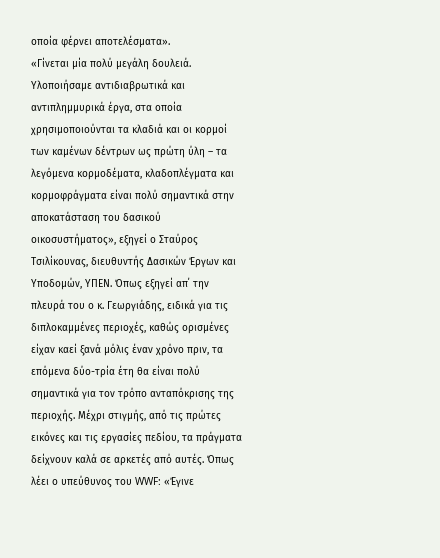οποία φέρνει αποτελέσματα».
«Γίνεται μία πολύ μεγάλη δουλειά. Υλοποιήσαμε αντιδιαβρωτικά και αντιπλημμυρικά έργα, στα οποία χρησιμοποιούνται τα κλαδιά και οι κορμοί των καμένων δέντρων ως πρώτη ύλη – τα λεγόμενα κορμοδέματα, κλαδοπλέγματα και κορμοφράγματα είναι πολύ σημαντικά στην αποκατάσταση του δασικού οικοσυστήματος», εξηγεί ο Σταύρος Τσιλίκουνας, διευθυντής Δασικών Έργων και Υποδομών, ΥΠΕΝ. Όπως εξηγεί απ΄ την πλευρά του ο κ. Γεωργιάδης, ειδικά για τις διπλοκαμμένες περιοχές, καθώς ορισμένες είχαν καεί ξανά μόλις έναν χρόνο πριν, τα επόμενα δύο-τρία έτη θα είναι πολύ σημαντικά για τον τρόπο ανταπόκρισης της περιοχής. Μέχρι στιγμής, από τις πρώτες εικόνες και τις εργασίες πεδίου, τα πράγματα δείχνουν καλά σε αρκετές από αυτές. Όπως λέει ο υπεύθυνος του WWF: «Έγινε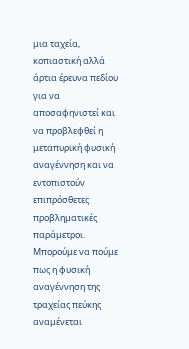μια ταχεία, κοπιαστική αλλά άρτια έρευνα πεδίου για να αποσαφηνιστεί και να προβλεφθεί η μεταπυρική φυσική αναγέννηση και να εντοπιστούν επιπρόσθετες προβληματικές παράμετροι. Μπορούμε να πούμε πως η φυσική αναγέννηση της τραχείας πεύκης αναμένεται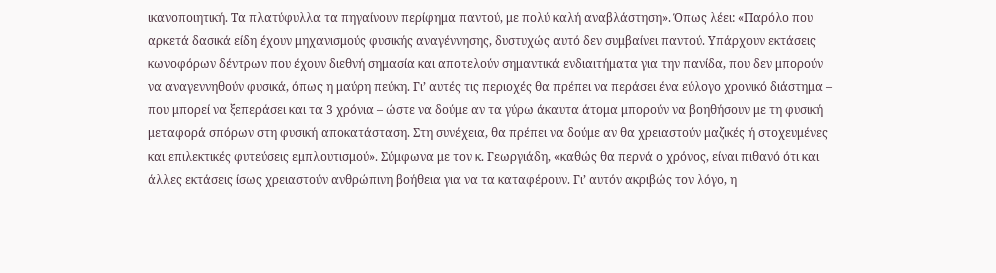ικανοποιητική. Τα πλατύφυλλα τα πηγαίνουν περίφημα παντού, με πολύ καλή αναβλάστηση». Όπως λέει: «Παρόλο που αρκετά δασικά είδη έχουν μηχανισμούς φυσικής αναγέννησης, δυστυχώς αυτό δεν συμβαίνει παντού. Υπάρχουν εκτάσεις κωνοφόρων δέντρων που έχουν διεθνή σημασία και αποτελούν σημαντικά ενδιαιτήματα για την πανίδα, που δεν μπορούν να αναγεννηθούν φυσικά, όπως η μαύρη πεύκη. Γι’ αυτές τις περιοχές θα πρέπει να περάσει ένα εύλογο χρονικό διάστημα – που μπορεί να ξεπεράσει και τα 3 χρόνια – ώστε να δούμε αν τα γύρω άκαυτα άτομα μπορούν να βοηθήσουν με τη φυσική μεταφορά σπόρων στη φυσική αποκατάσταση. Στη συνέχεια, θα πρέπει να δούμε αν θα χρειαστούν μαζικές ή στοχευμένες και επιλεκτικές φυτεύσεις εμπλουτισμού». Σύμφωνα με τον κ. Γεωργιάδη, «καθώς θα περνά ο χρόνος, είναι πιθανό ότι και άλλες εκτάσεις ίσως χρειαστούν ανθρώπινη βοήθεια για να τα καταφέρουν. Γι’ αυτόν ακριβώς τον λόγο, η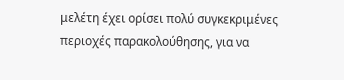μελέτη έχει ορίσει πολύ συγκεκριμένες περιοχές παρακολούθησης, για να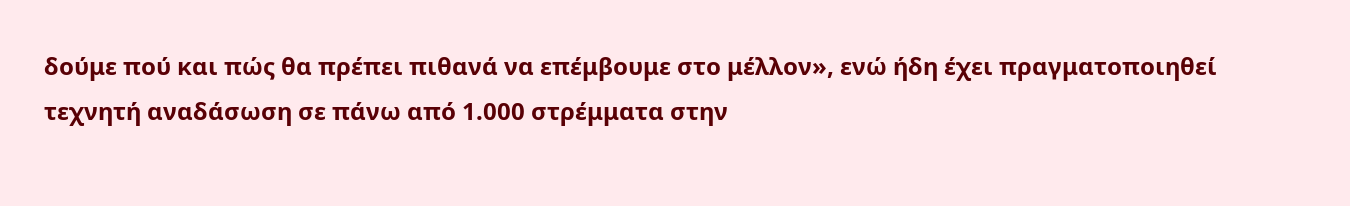δούμε πού και πώς θα πρέπει πιθανά να επέμβουμε στο μέλλον», ενώ ήδη έχει πραγματοποιηθεί τεχνητή αναδάσωση σε πάνω από 1.000 στρέμματα στην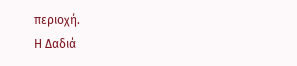περιοχή.
Η Δαδιά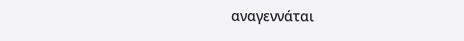αναγεννάται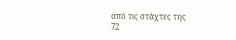από τις στάχτες της
72